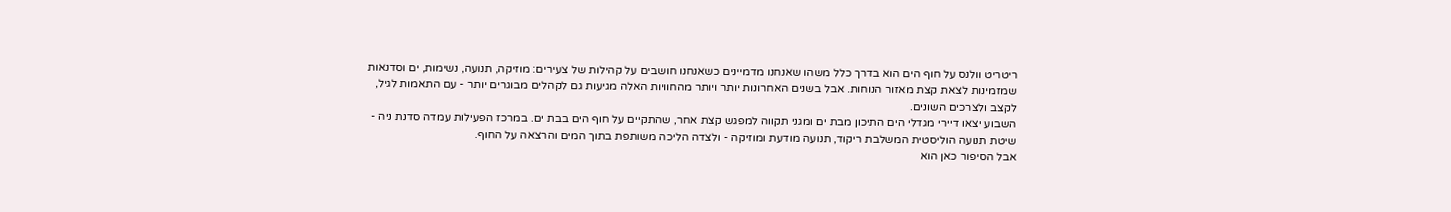ריטריט וולנס על חוף הים הוא בדרך כלל משהו שאנחנו מדמיינים כשאנחנו חושבים על קהילות של צעירים: מוזיקה, תנועה, נשימות, ים וסדנאות שמזמינות לצאת קצת מאזור הנוחות. אבל בשנים האחרונות יותר ויותר מהחוויות האלה מגיעות גם לקהלים מבוגרים יותר - עם התאמות לגיל, לקצב ולצרכים השונים.
השבוע יצאו דיירי מגדלי הים התיכון מבת ים ומגני תקווה למפגש קצת אחר, שהתקיים על חוף הים בבת ים. במרכז הפעילות עמדה סדנת ניה - שיטת תנועה הוליסטית המשלבת ריקוד, תנועה מודעת ומוזיקה - ולצדה הליכה משותפת בתוך המים והרצאה על החוף.
אבל הסיפור כאן הוא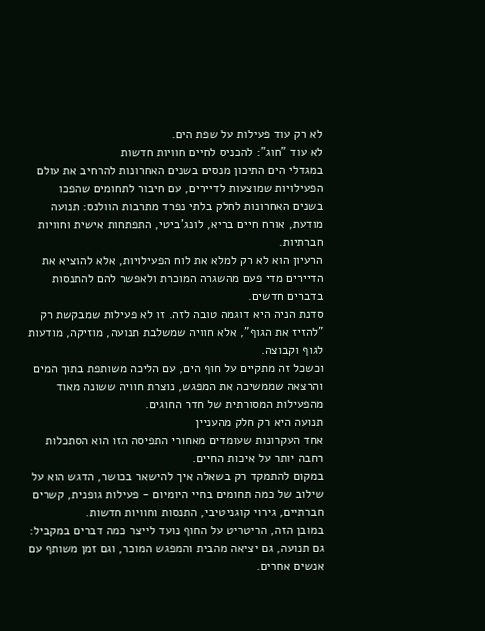לא רק עוד פעילות על שפת הים.
לא עוד "חוג": להכניס לחיים חוויות חדשות
במגדלי הים התיכון מנסים בשנים האחרונות להרחיב את עולם הפעילויות שמוצעות לדיירים, עם חיבור לתחומים שהפכו בשנים האחרונות לחלק בלתי נפרד מתרבות הוולנס: תנועה מודעת, אורח חיים בריא, לונג'ביטי, התפתחות אישית וחוויות חברתיות.
הרעיון הוא לא רק למלא את לוח הפעילויות, אלא להוציא את הדיירים מדי פעם מהשגרה המוכרת ולאפשר להם להתנסות בדברים חדשים.
סדנת הניה היא דוגמה טובה לזה. זו לא פעילות שמבקשת רק "להזיז את הגוף", אלא חוויה שמשלבת תנועה, מוזיקה, מודעות לגוף וקבוצה.
וכשכל זה מתקיים על חוף הים, עם הליכה משותפת בתוך המים והרצאה שממשיכה את המפגש, נוצרת חוויה ששונה מאוד מהפעילות המסורתית של חדר החוגים.
תנועה היא רק חלק מהעניין
אחד העקרונות שעומדים מאחורי התפיסה הזו הוא הסתכלות רחבה יותר על איכות החיים.
במקום להתמקד רק בשאלה איך להישאר בכושר, הדגש הוא על שילוב של כמה תחומים בחיי היומיום - פעילות גופנית, קשרים חברתיים, גירוי קוגניטיבי, התנסות וחוויות חדשות.
במובן הזה, הריטריט על החוף נועד לייצר כמה דברים במקביל: גם תנועה, גם יציאה מהבית והמפגש המוכר, וגם זמן משותף עם אנשים אחרים.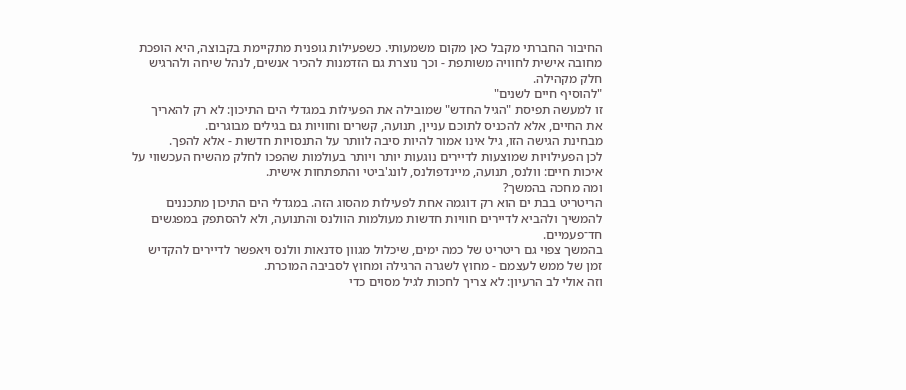החיבור החברתי מקבל כאן מקום משמעותי. כשפעילות גופנית מתקיימת בקבוצה, היא הופכת מחובה אישית לחוויה משותפת - וכך נוצרת גם הזדמנות להכיר אנשים, לנהל שיחה ולהרגיש חלק מקהילה.
"להוסיף חיים לשנים"
זו למעשה תפיסת "הגיל החדש" שמובילה את הפעילות במגדלי הים התיכון: לא רק להאריך את החיים, אלא להכניס לתוכם עניין, תנועה, קשרים וחוויות גם בגילים מבוגרים.
מבחינת הגישה הזו, גיל אינו אמור להיות סיבה לוותר על התנסויות חדשות - אלא להפך.
לכן הפעילויות שמוצעות לדיירים נוגעות יותר ויותר בעולמות שהפכו לחלק מהשיח העכשווי על איכות חיים: וולנס, תנועה, מיינדפולנס, לונג'ביטי והתפתחות אישית.
ומה מחכה בהמשך?
הריטריט בבת ים הוא רק דוגמה אחת לפעילות מהסוג הזה. במגדלי הים התיכון מתכננים להמשיך ולהביא לדיירים חוויות חדשות מעולמות הוולנס והתנועה, ולא להסתפק במפגשים חד־פעמיים.
בהמשך צפוי גם ריטריט של כמה ימים, שיכלול מגוון סדנאות וולנס ויאפשר לדיירים להקדיש זמן של ממש לעצמם - מחוץ לשגרה הרגילה ומחוץ לסביבה המוכרת.
וזה אולי לב הרעיון: לא צריך לחכות לגיל מסוים כדי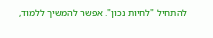להתחיל "לחיות נכון". אפשר להמשיך ללמוד,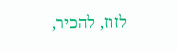לזוז, להכיר,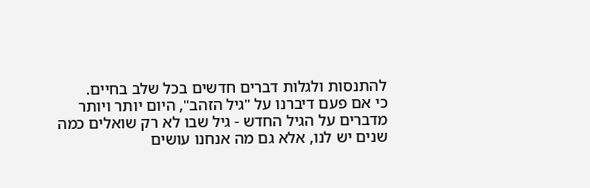להתנסות ולגלות דברים חדשים בכל שלב בחיים.
כי אם פעם דיברנו על "גיל הזהב", היום יותר ויותר מדברים על הגיל החדש - גיל שבו לא רק שואלים כמה שנים יש לנו, אלא גם מה אנחנו עושים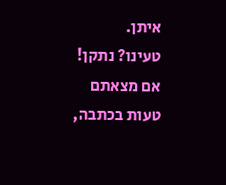איתן.
טעינו? נתקן! אם מצאתם טעות בכתבה,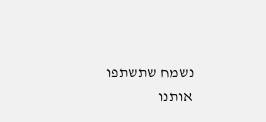נשמח שתשתפו אותנו